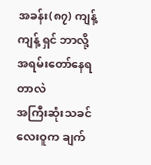အခန်း(၈၇) ကျန့်ကျန့် ရှင် ဘာလို့ အရမ်းတော်နေရတာလဲ
အကြီးဆုံးသခင်လေးဝူက ချက်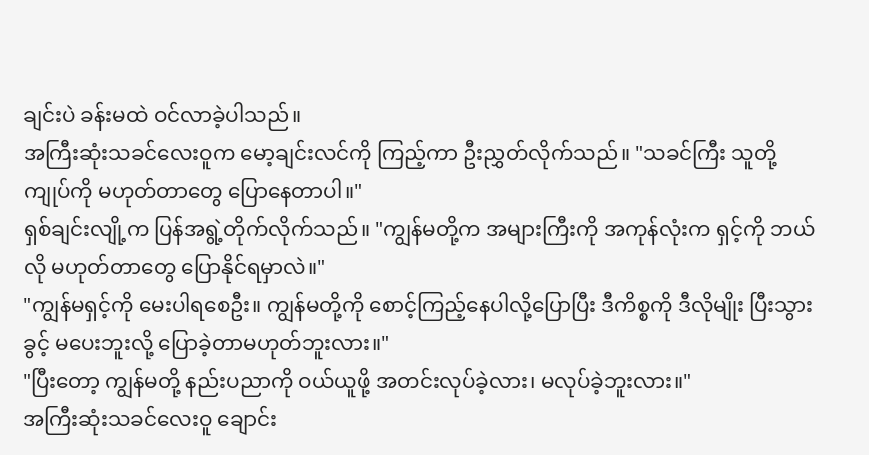ချင်းပဲ ခန်းမထဲ ဝင်လာခဲ့ပါသည်။
အကြီးဆုံးသခင်လေးဝူက မော့ချင်းလင်ကို ကြည့်ကာ ဦးညွှတ်လိုက်သည်။ "သခင်ကြီး သူတို့ ကျုပ်ကို မဟုတ်တာတွေ ပြောနေတာပါ။"
ရှစ်ချင်းလျို့က ပြန်အရွဲ့တိုက်လိုက်သည်။ "ကျွန်မတို့က အများကြီးကို အကုန်လုံးက ရှင့်ကို ဘယ်လို မဟုတ်တာတွေ ပြောနိုင်ရမှာလဲ။"
"ကျွန်မရှင့်ကို မေးပါရစေဦး။ ကျွန်မတို့ကို စောင့်ကြည့်နေပါလို့ပြောပြီး ဒီကိစ္စကို ဒီလိုမျိုး ပြီးသွားခွင့် မပေးဘူးလို့ ပြောခဲ့တာမဟုတ်ဘူးလား။"
"ပြီးတော့ ကျွန်မတို့ နည်းပညာကို ဝယ်ယူဖို့ အတင်းလုပ်ခဲ့လား၊ မလုပ်ခဲ့ဘူးလား။"
အကြီးဆုံးသခင်လေးဝူ ချောင်း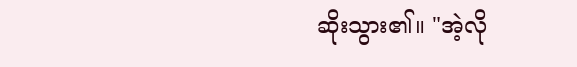ဆိုးသွား၏။ "အဲ့လို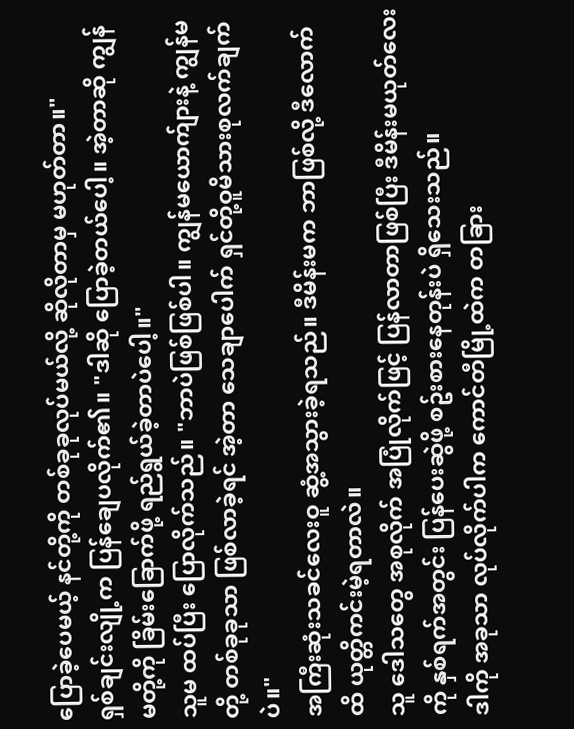ပြောခဲ့ပေမယ့် နင်တို့ကို တစ်ခုခုလုပ်မယ်လို့ ဆိုလိုတာမှ မဟုတ်တာ။"
ရှစ်ချင်းလျို့က ပြန်ချေပလိုက်၏။ "ဒါဆို ပြောခဲ့တယ်ပေါ့။ အဲ့တာဆို ကျွန်မတို့ကို ခြိမ်းခြောက်ဖို့ ရည်ရွယ်ခဲ့တာပဲပေါ့။"
သူမ ထပ်ပြီး ပြောလိုက်သည်။ "ဘာပဲဖြစ်ဖြစ်ပါ။ ကျွန်မယောက်ျားနဲ့ ကျွန်မတို့ တစ်ခုခုသာ ဖြစ်လာခဲ့ရင် အဲ့တာ သေချာပေါက် ရှင်တို့ဝူမိသားစုလက်ချက်ပဲ။"
အကြီးဆုံးသခင်လေးဝူ ဆွံ့အသွားခဲ့ရသည်။ ဒီမိန်းမက ဘာဖြစ်လို့ ဒီလောက်ထိ ယုတ္တိကင်းမဲ့ရတာလဲ။
သူ ဒေါသတွေ အစုလိုက် အပြုံလိုက်ဖြင့် ပြန်လာတာဖြစ်ပြီး ဒီမိန်းမယုတ်လေးကို နှစ်ရက်အတွင်း ပြန်ပေးဆွဲဖို့ စဥ်းစားနေတုန်းပဲ ရှိသေးသည်။
ဒါကို အခုသာ လုပ်လိုက်ပါက ကောင်တီမြို့ထဲက တခြား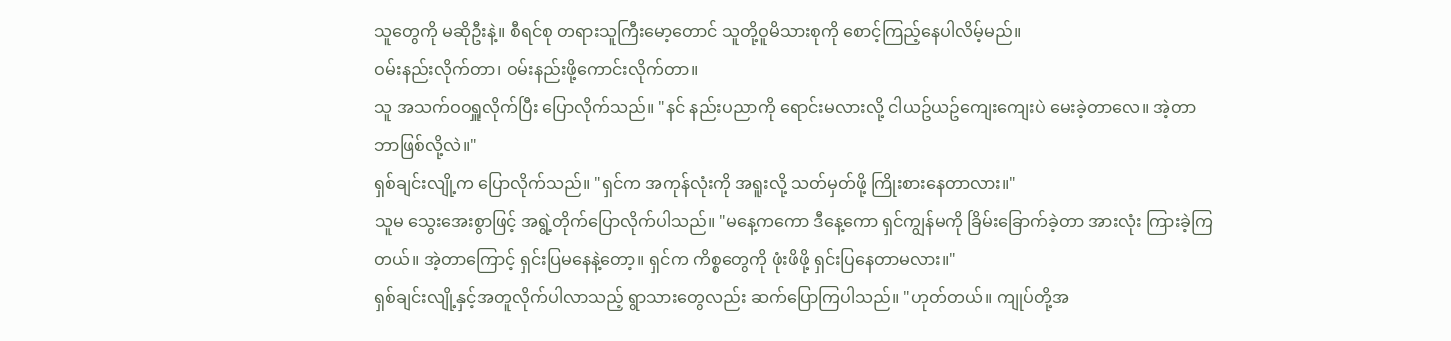သူတွေကို မဆိုဦးနဲ့။ စီရင်စု တရားသူကြီးမော့တောင် သူတို့ဝူမိသားစုကို စောင့်ကြည့်နေပါလိမ့်မည်။
ဝမ်းနည်းလိုက်တာ၊ ဝမ်းနည်းဖို့ကောင်းလိုက်တာ။
သူ အသက်ဝဝရှူလိုက်ပြီး ပြောလိုက်သည်။ "နင် နည်းပညာကို ရောင်းမလားလို့ ငါယဥ်ယဥ်ကျေးကျေးပဲ မေးခဲ့တာလေ။ အဲ့တာ ဘာဖြစ်လို့လဲ။"
ရှစ်ချင်းလျို့က ပြောလိုက်သည်။ "ရှင်က အကုန်လုံးကို အရူးလို့ သတ်မှတ်ဖို့ ကြိုးစားနေတာလား။"
သူမ သွေးအေးစွာဖြင့် အရွဲ့တိုက်ပြောလိုက်ပါသည်။ "မနေ့ကကော ဒီနေ့ကော ရှင်ကျွန်မကို ခြိမ်းခြောက်ခဲ့တာ အားလုံး ကြားခဲ့ကြတယ်။ အဲ့တာကြောင့် ရှင်းပြမနေနဲ့တော့။ ရှင်က ကိစ္စတွေကို ဖုံးဖိဖို့ ရှင်းပြနေတာမလား။"
ရှစ်ချင်းလျို့နှင့်အတူလိုက်ပါလာသည့် ရွာသားတွေလည်း ဆက်ပြောကြပါသည်။ "ဟုတ်တယ်။ ကျုပ်တို့အ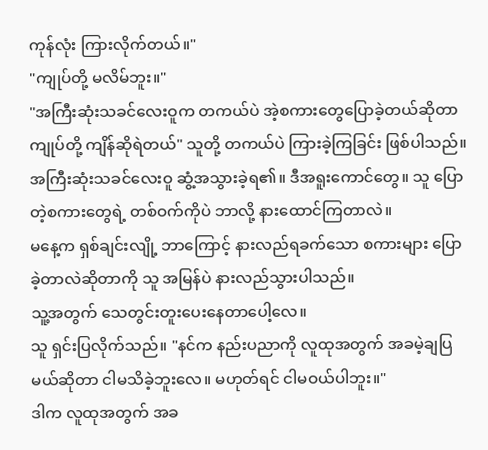ကုန်လုံး ကြားလိုက်တယ်။"
"ကျုပ်တို့ မလိမ်ဘူး။"
"အကြီးဆုံးသခင်လေးဝူက တကယ်ပဲ အဲ့စကားတွေပြောခဲ့တယ်ဆိုတာ ကျုပ်တို့ ကျိန်ဆိုရဲတယ်" သူတို့ တကယ်ပဲ ကြားခဲ့ကြခြင်း ဖြစ်ပါသည်။
အကြီးဆုံးသခင်လေးဝူ ဆွံ့အသွားခဲ့ရ၏။ ဒီအရူးကောင်တွေ။ သူ ပြောတဲ့စကားတွေရဲ့ တစ်ဝက်ကိုပဲ ဘာလို့ နားထောင်ကြတာလဲ။
မနေ့က ရှစ်ချင်းလျို့ ဘာကြောင့် နားလည်ရခက်သော စကားများ ပြောခဲ့တာလဲဆိုတာကို သူ အမြန်ပဲ နားလည်သွားပါသည်။
သူ့အတွက် သေတွင်းတူးပေးနေတာပေါ့လေ။
သူ ရှင်းပြလိုက်သည်။ "နင်က နည်းပညာကို လူထုအတွက် အခမဲ့ချပြမယ်ဆိုတာ ငါမသိခဲ့ဘူးလေ။ မဟုတ်ရင် ငါမဝယ်ပါဘူး။"
ဒါက လူထုအတွက် အခ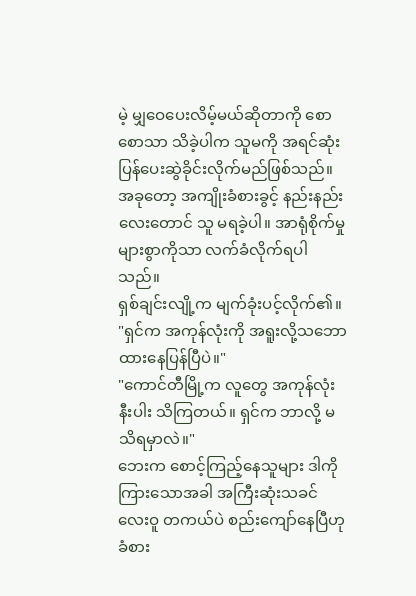မဲ့ မျှဝေပေးလိမ့်မယ်ဆိုတာကို စောစောသာ သိခဲ့ပါက သူမကို အရင်ဆုံး ပြန်ပေးဆွဲခိုင်းလိုက်မည်ဖြစ်သည်။
အခုတော့ အကျိုးခံစားခွင့် နည်းနည်းလေးတောင် သူ မရခဲ့ပါ။ အာရုံစိုက်မှုများစွာကိုသာ လက်ခံလိုက်ရပါသည်။
ရှစ်ချင်းလျို့က မျက်ခုံးပင့်လိုက်၏။ "ရှင်က အကုန်လုံးကို အရူးလို့သဘောထားနေပြန်ပြီပဲ။"
"ကောင်တီမြို့က လူတွေ အကုန်လုံး နီးပါး သိကြတယ်။ ရှင်က ဘာလို့ မသိရမှာလဲ။"
ဘေးက စောင့်ကြည့်နေသူများ ဒါကိုကြားသောအခါ အကြီးဆုံးသခင်လေးဝူ တကယ်ပဲ စည်းကျော်နေပြီဟု ခံစား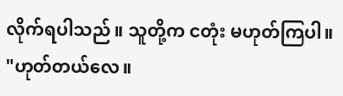လိုက်ရပါသည်။ သူတို့က ငတုံး မဟုတ်ကြပါ။
"ဟုတ်တယ်လေ။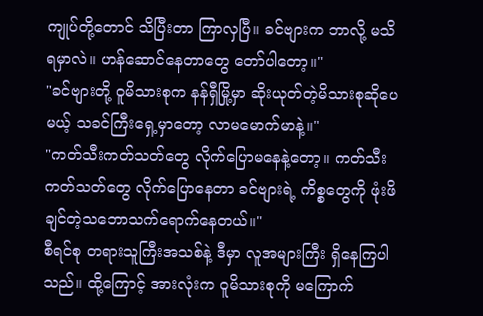ကျုပ်တို့တောင် သိပြီးတာ ကြာလှပြီ။ ခင်ဗျားက ဘာလို့ မသိရမှာလဲ။ ဟန်ဆောင်နေတာတွေ တော်ပါတော့။"
"ခင်ဗျားတို့ ဝူမိသားစုက နန်ရှီမြို့မှာ ဆိုးယုတ်တဲ့မိသားစုဆိုပေမယ့် သခင်ကြီးရှေ့မှာတော့ လာမမောက်မာနဲ့။"
"ကတ်သီးကတ်သတ်တွေ လိုက်ပြောမနေနဲ့တော့။ ကတ်သီးကတ်သတ်တွေ လိုက်ပြောနေတာ ခင်ဗျားရဲ့ ကိစ္စတွေကို ဖုံးဖိချင်တဲ့သဘောသက်ရောက်နေတယ်။"
စီရင်စု တရားသူကြီးအသစ်နဲ့ ဒီမှာ လူအများကြီး ရှိနေကြပါသည်။ ထို့ကြောင့် အားလုံးက ဝူမိသားစုကို မကြောက်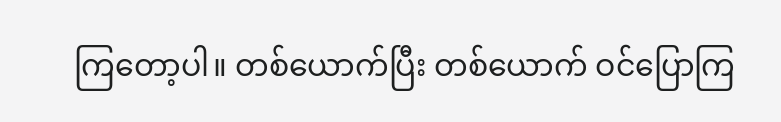ကြတော့ပါ။ တစ်ယောက်ပြီး တစ်ယောက် ဝင်ပြောကြ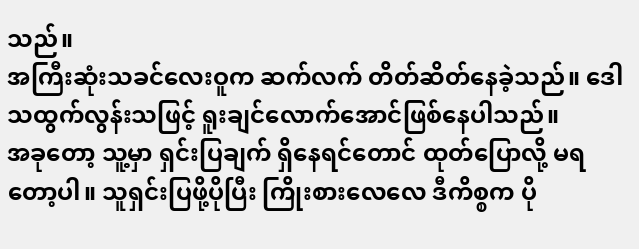သည်။
အကြီးဆုံးသခင်လေးဝူက ဆက်လက် တိတ်ဆိတ်နေခဲ့သည်။ ဒေါသထွက်လွန်းသဖြင့် ရူးချင်လောက်အောင်ဖြစ်နေပါသည်။
အခုတော့ သူ့မှာ ရှင်းပြချက် ရှိနေရင်တောင် ထုတ်ပြောလို့ မရတော့ပါ။ သူရှင်းပြဖို့ပိုပြီး ကြိုးစားလေလေ ဒီကိစ္စက ပို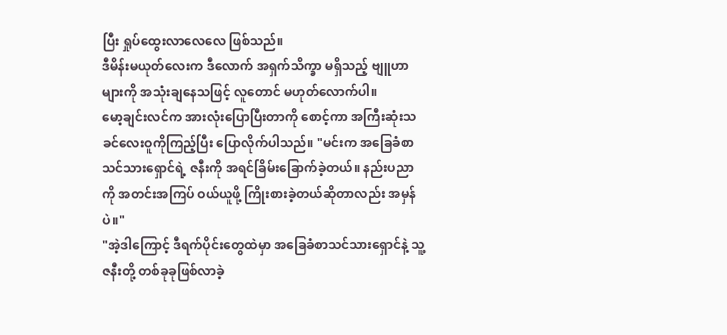ပြီး ရှုပ်ထွေးလာလေလေ ဖြစ်သည်။
ဒီမိန်းမယုတ်လေးက ဒီလောက် အရှက်သိက္ခာ မရှိသည့် ဗျူဟာများကို အသုံးချနေသဖြင့် လူတောင် မဟုတ်လောက်ပါ။
မော့ချင်းလင်က အားလုံးပြောပြီးတာကို စောင့်ကာ အကြီးဆုံးသခင်လေးဝူကိုကြည့်ပြီး ပြောလိုက်ပါသည်။ "မင်းက အခြေခံစာသင်သားရှောင်ရဲ့ ဇနီးကို အရင်ခြိမ်းခြောက်ခဲ့တယ်။ နည်းပညာကို အတင်းအကြပ် ဝယ်ယူဖို့ ကြိုးစားခဲ့တယ်ဆိုတာလည်း အမှန်ပဲ။"
"အဲ့ဒါကြောင့် ဒီရက်ပိုင်းတွေထဲမှာ အခြေခံစာသင်သားရှောင်နဲ့ သူ့ဇနီးတို့ တစ်ခုခုဖြစ်လာခဲ့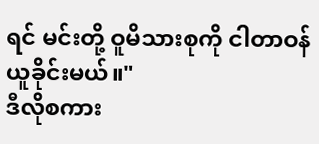ရင် မင်းတို့ ဝူမိသားစုကို ငါတာဝန်ယူခိုင်းမယ်။"
ဒီလိုစကား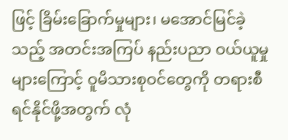ဖြင့် ခြိမ်းခြောက်မှုများ၊ မအောင်မြင်ခဲ့သည့် အတင်းအကြပ် နည်းပညာ ဝယ်ယူမှုများကြောင့် ဝူမိသားစုဝင်တွေကို တရားစီရင်နိုင်ဖို့အတွက် လုံ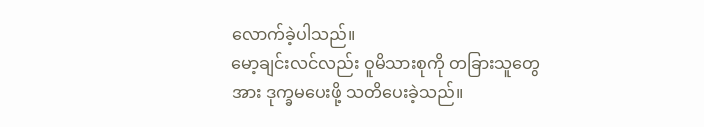လောက်ခဲ့ပါသည်။
မော့ချင်းလင်လည်း ဝူမိသားစုကို တခြားသူတွေအား ဒုက္ခမပေးဖို့ သတိပေးခဲ့သည်။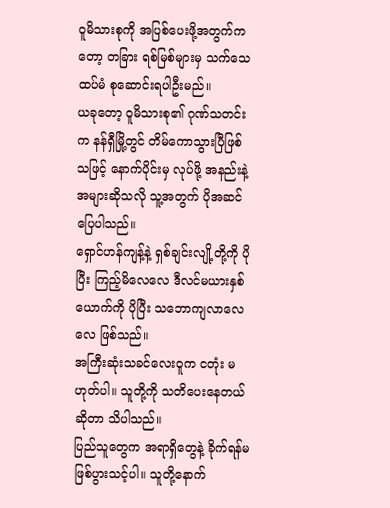ဝူမိသားစုကို အပြစ်ပေးဖို့အတွက်ကတော့ တခြား ရစ်မြစ်များမှ သက်သေ ထပ်မံ စုဆောင်းရပါဦးမည်။
ယခုတော့ ဝူမိသားစု၏ ဂုဏ်သတင်းက နန်ရှီမြို့တွင် တိမ်ကောသွားပြီဖြစ်သဖြင့် နောက်ပိုင်းမှ လုပ်ဖို့ အနည်းနဲ့ အများဆိုသလို သူ့အတွက် ပိုအဆင်ပြေပါသည်။
ရှောင်ဟန်ကျန့်နဲ့ ရှစ်ချင်းလျို့တို့ကို ပိုပြီး ကြည့်မိလေလေ ဒီလင်မယားနှစ်ယောက်ကို ပိုပြီး သဘောကျလာလေလေ ဖြစ်သည်။
အကြီးဆုံးသခင်လေးဝူက ငတုံး မဟုတ်ပါ။ သူတို့ကို သတိပေးနေတယ်ဆိုတာ သိပါသည်။
ပြည်သူတွေက အရာရှိတွေနဲ့ ခိုက်ရန်မဖြစ်ပွားသင့်ပါ။ သူတို့နောက်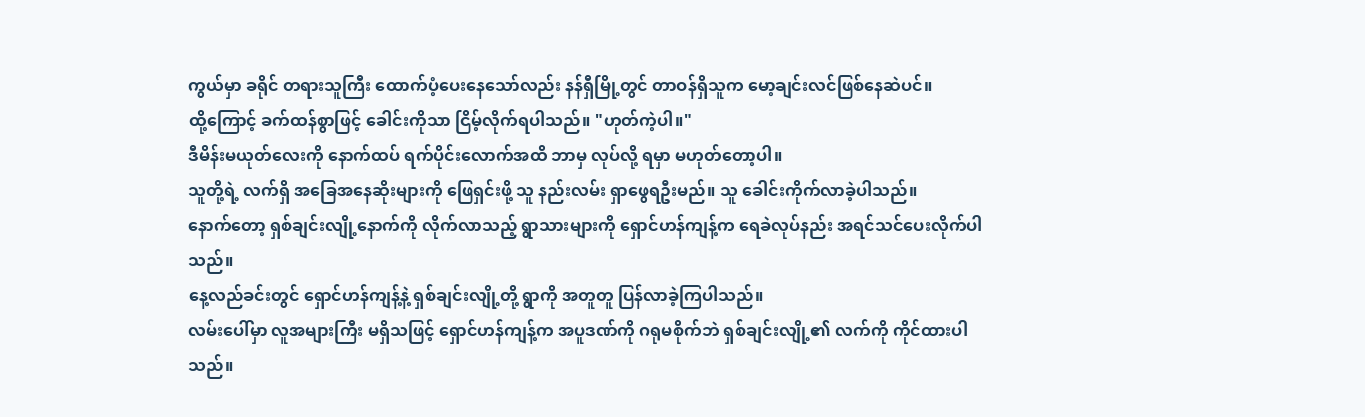ကွယ်မှာ ခရိုင် တရားသူကြီး ထောက်ပံ့ပေးနေသော်လည်း နန်ရှီမြို့တွင် တာဝန်ရှိသူက မော့ချင်းလင်ဖြစ်နေဆဲပင်။
ထို့ကြောင့် ခက်ထန်စွာဖြင့် ခေါင်းကိုသာ ငြိမ့်လိုက်ရပါသည်။ "ဟုတ်ကဲ့ပါ။"
ဒီမိန်းမယုတ်လေးကို နောက်ထပ် ရက်ပိုင်းလောက်အထိ ဘာမှ လုပ်လို့ ရမှာ မဟုတ်တော့ပါ။
သူတို့ရဲ့ လက်ရှိ အခြေအနေဆိုးများကို ဖြေရှင်းဖို့ သူ နည်းလမ်း ရှာဖွေရဦးမည်။ သူ ခေါင်းကိုက်လာခဲ့ပါသည်။
နောက်တော့ ရှစ်ချင်းလျို့နောက်ကို လိုက်လာသည့် ရွာသားများကို ရှောင်ဟန်ကျန့်က ရေခဲလုပ်နည်း အရင်သင်ပေးလိုက်ပါသည်။
နေ့လည်ခင်းတွင် ရှောင်ဟန်ကျန့်နဲ့ ရှစ်ချင်းလျို့တို့ ရွာကို အတူတူ ပြန်လာခဲ့ကြပါသည်။
လမ်းပေါ်မှာ လူအများကြီး မရှိသဖြင့် ရှောင်ဟန်ကျန့်က အပူဒဏ်ကို ဂရုမစိုက်ဘဲ ရှစ်ချင်းလျို့၏ လက်ကို ကိုင်ထားပါသည်။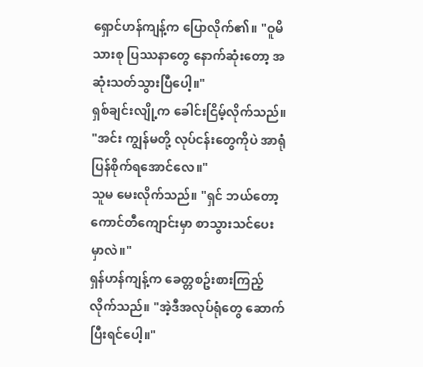ရှောင်ဟန်ကျန့်က ပြောလိုက်၏။ "ဝူမိသားစု ပြဿနာတွေ နောက်ဆုံးတော့ အဆုံးသတ်သွားပြီပေါ့။"
ရှစ်ချင်းလျို့က ခေါင်းငြိမ့်လိုက်သည်။ "အင်း ကျွန်မတို့ လုပ်ငန်းတွေကိုပဲ အာရုံပြန်စိုက်ရအောင်လေ။"
သူမ မေးလိုက်သည်။ "ရှင် ဘယ်တော့ ကောင်တီကျောင်းမှာ စာသွားသင်ပေးမှာလဲ။"
ရှန်ဟန်ကျန့်က ခေတ္တစဥ်းစားကြည့်လိုက်သည်။ "အဲ့ဒီအလုပ်ရုံတွေ ဆောက်ပြီးရင်ပေါ့။"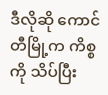ဒီလိုဆို ကောင်တီမြို့က ကိစ္စကို သိပ်ပြီး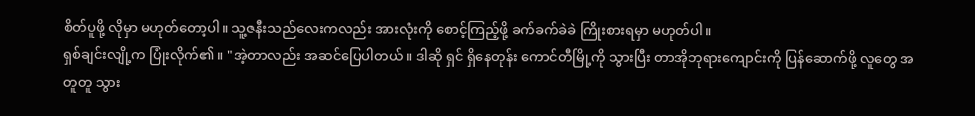စိတ်ပူဖို့ လိုမှာ မဟုတ်တော့ပါ။ သူ့ဇနီးသည်လေးကလည်း အားလုံးကို စောင့်ကြည့်ဖို့ ခက်ခက်ခဲခဲ ကြိုးစားရမှာ မဟုတ်ပါ။
ရှစ်ချင်းလျို့က ပြုံးလိုက်၏။ "အဲ့တာလည်း အဆင်ပြေပါတယ်။ ဒါဆို ရှင် ရှိနေတုန်း ကောင်တီမြို့ကို သွားပြီး တာအိုဘုရားကျောင်းကို ပြန်ဆောက်ဖို့ လူတွေ အတူတူ သွား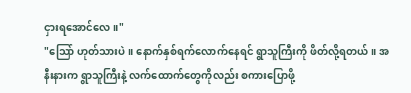ငှားရအောင်လေ။"
"သြော် ဟုတ်သားပဲ။ နောက်နှစ်ရက်လောက်နေရင် ရွာသူကြီးကို ဖိတ်လို့ရတယ်။ အနီးနားက ရွာသူကြီးနဲ့ လက်ထောက်တွေကိုလည်း စကားပြောဖို့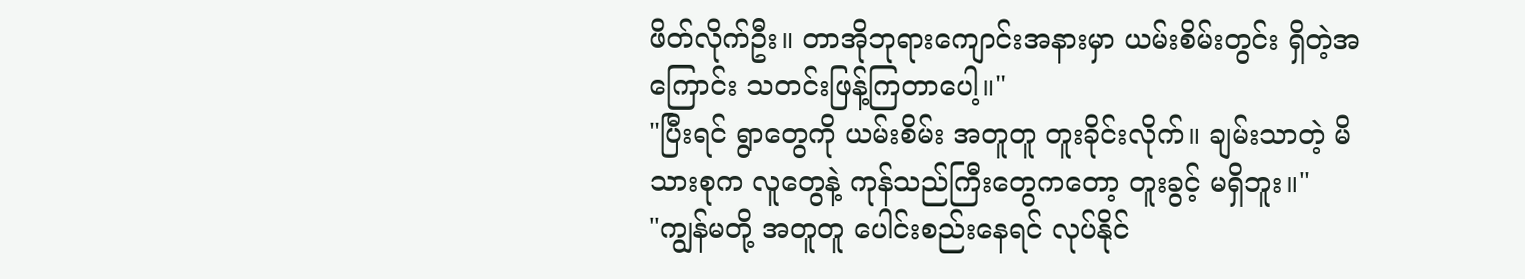ဖိတ်လိုက်ဦး။ တာအိုဘုရားကျောင်းအနားမှာ ယမ်းစိမ်းတွင်း ရှိတဲ့အကြောင်း သတင်းဖြန့်ကြတာပေါ့။"
"ပြီးရင် ရွာတွေကို ယမ်းစိမ်း အတူတူ တူးခိုင်းလိုက်။ ချမ်းသာတဲ့ မိသားစုက လူတွေနဲ့ ကုန်သည်ကြီးတွေကတော့ တူးခွင့် မရှိဘူး။"
"ကျွန်မတို့ အတူတူ ပေါင်းစည်းနေရင် လုပ်နိုင်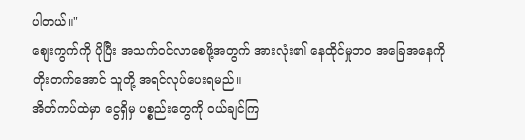ပါတယ်။"
စျေးကွက်ကို ပိုပြီး အသက်ဝင်လာစေဖို့အတွက် အားလုံး၏ နေထိုင်မှုဘဝ အခြေအနေကို တိုးတက်အောင် သူတို့ အရင်လုပ်ပေးရမည်။
အိတ်ကပ်ထဲမှာ ငွေရှိမှ ပစ္စည်းတွေကို ဝယ်ချင်ကြ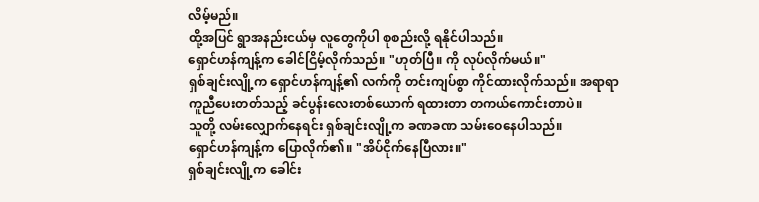လိမ့်မည်။
ထို့အပြင် ရွာအနည်းငယ်မှ လူတွေကိုပါ စုစည်းလို့ ရနိုင်ပါသည်။
ရှောင်ဟန်ကျန့်က ခေါင်ငြိမ့်လိုက်သည်။ "ဟုတ်ပြီ။ ကို လုပ်လိုက်မယ်။"
ရှစ်ချင်းလျို့က ရှောင်ဟန်ကျန့်၏ လက်ကို တင်းကျပ်စွာ ကိုင်ထားလိုက်သည်။ အရာရာ ကူညီပေးတတ်သည့် ခင်ပွန်းလေးတစ်ယောက် ရထားတာ တကယ်ကောင်းတာပဲ။
သူတို့ လမ်းလျှောက်နေရင်း ရှစ်ချင်းလျို့က ခဏခဏ သမ်းဝေနေပါသည်။
ရှောင်ဟန်ကျန့်က ပြောလိုက်၏။ "အိပ်ငိုက်နေပြီလား။"
ရှစ်ချင်းလျို့က ခေါင်း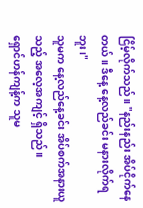ငြိမ့်လိုက်သည်။ "နည်းနည်း အိပ်ငိုက်နေတယ်။ ဒီနေ့ နေ့လည်ခင်း မနားလိုက်ရဘူး၊"
သူမက နေ့လည်နေ့ခင်း အိပ်စက်အနားယူသည့် အလေ့အကျင့် ရှိသည်။
ရှောင်ဟန်ကျန့်က သူမ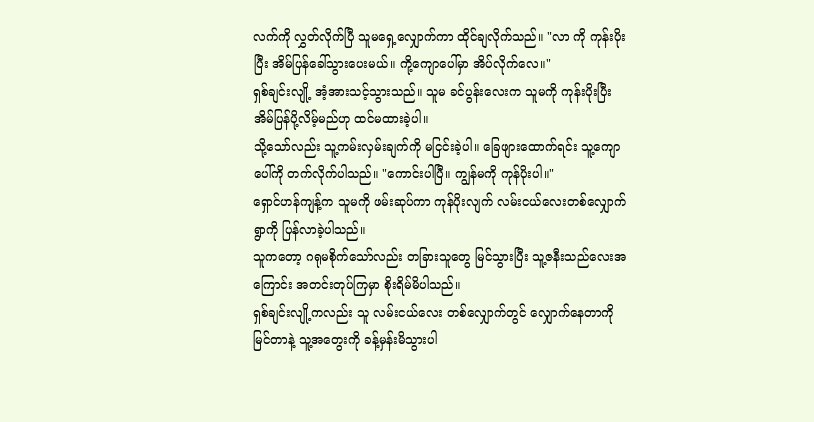လက်ကို လွှတ်လိုက်ပြီ သူမရှေ့လျှောက်ကာ ထိုင်ချလိုက်သည်။ "လာ ကို ကုန်းပိုးပြီး အိမ်ပြန်ခေါ်သွားပေးမယ်။ ကို့ကျောပေါ်မှာ အိပ်လိုက်လေ။"
ရှစ်ချင်းလျို့ အံ့အားသင့်သွားသည်။ သူမ ခင်ပွန်းလေးက သူမကို ကုန်းပိုးပြီး အိမ်ပြန်ပို့လိမ့်မည်ဟု ထင်မထားခဲ့ပါ။
သို့သော်လည်း သူ့ကမ်းလှမ်းချက်ကို မငြင်းခဲ့ပါ။ ခြေဖျားထောက်ရင်း သူ့ကျောပေါ်ကို တက်လိုက်ပါသည်။ "ကောင်းပါပြီ။ ကျွန်မကို ကုန်ပိုးပါ။"
ရှောင်ဟန်ကျန့်က သူမကို ဖမ်းဆုပ်ကာ ကုန်ပိုးလျက် လမ်းငယ်လေးတစ်လျှောက် ရွာကို ပြန်လာခဲ့ပါသည်။
သူကတော့ ဂရုမစိုက်သော်လည်း တခြားသူတွေ မြင်သွားပြီး သူ့ဇနီးသည်လေးအကြောင်း အတင်းတုပ်ကြမှာ စိုးရိမ်မိပါသည်။
ရှစ်ချင်းလျို့ကလည်း သူ လမ်းငယ်လေး တစ်လျှောက်တွင် လျှောက်နေတာကိုမြင်တာနဲ့ သူ့အတွေးကို ခန့်မှန်းမိသွားပါ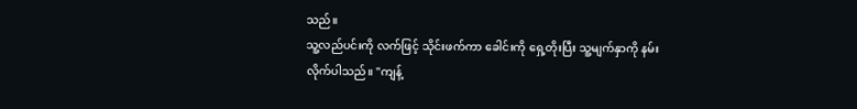သည်။
သူ့လည်ပင်းကို လက်ဖြင့် သိုင်းဖက်ကာ ခေါင်းကို ရှေ့တိုးပြီး သူ့မျက်နှာကို နမ်းလိုက်ပါသည်။ "ကျန့်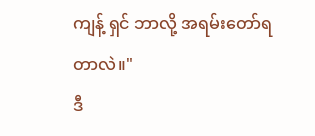ကျန့် ရှင် ဘာလို့ အရမ်းတော်ရတာလဲ။"
ဒီ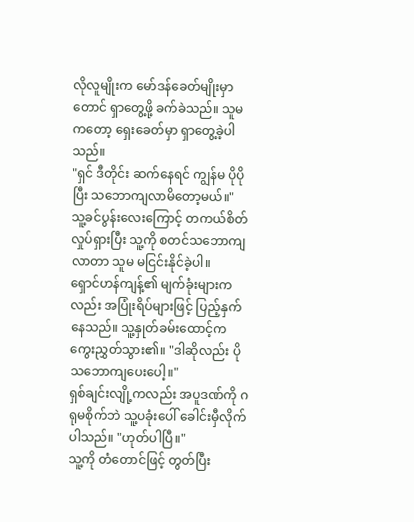လိုလူမျိုးက မော်ဒန်ခေတ်မျိုးမှာတောင် ရှာတွေ့ဖို့ ခက်ခဲသည်။ သူမကတော့ ရှေးခေတ်မှာ ရှာတွေ့ခဲ့ပါသည်။
"ရှင် ဒီတိုင်း ဆက်နေရင် ကျွန်မ ပိုပိုပြီး သဘောကျလာမိတော့မယ်။"
သူ့ခင်ပွန်းလေးကြောင့် တကယ်စိတ်လှုပ်ရှားပြီး သူ့ကို စတင်သဘောကျလာတာ သူမ မငြင်းနိုင်ခဲ့ပါ။
ရှောင်ဟန်ကျန့်၏ မျက်ခုံးများကလည်း အပြုံးရိပ်များဖြင့် ပြည့်နှက်နေသည်။ သူ့နှုတ်ခမ်းထောင့်က ကွေးညွှတ်သွား၏။ "ဒါဆိုလည်း ပိုသဘောကျပေးပေါ့။"
ရှစ်ချင်းလျို့ကလည်း အပူဒဏ်ကို ဂရုမစိုက်ဘဲ သူ့ပခုံးပေါ် ခေါင်းမှီလိုက်ပါသည်။ "ဟုတ်ပါပြီ။"
သူ့ကို တံတောင်ဖြင့် တွတ်ပြီး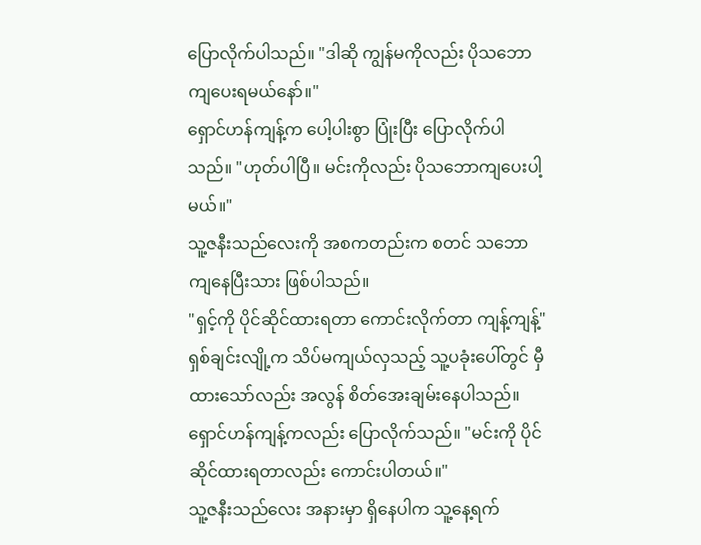ပြောလိုက်ပါသည်။ "ဒါဆို ကျွန်မကိုလည်း ပိုသဘောကျပေးရမယ်နော်။"
ရှောင်ဟန်ကျန့်က ပေါ့ပါးစွာ ပြုံးပြီး ပြောလိုက်ပါသည်။ "ဟုတ်ပါပြီ။ မင်းကိုလည်း ပိုသဘောကျပေးပါ့မယ်။"
သူ့ဇနီးသည်လေးကို အစကတည်းက စတင် သဘောကျနေပြီးသား ဖြစ်ပါသည်။
"ရှင့်ကို ပိုင်ဆိုင်ထားရတာ ကောင်းလိုက်တာ ကျန့်ကျန့်" ရှစ်ချင်းလျို့က သိပ်မကျယ်လှသည့် သူ့ပခုံးပေါ်တွင် မှီထားသော်လည်း အလွန် စိတ်အေးချမ်းနေပါသည်။
ရှောင်ဟန်ကျန့်ကလည်း ပြောလိုက်သည်။ "မင်းကို ပိုင်ဆိုင်ထားရတာလည်း ကောင်းပါတယ်။"
သူ့ဇနီးသည်လေး အနားမှာ ရှိနေပါက သူ့နေ့ရက်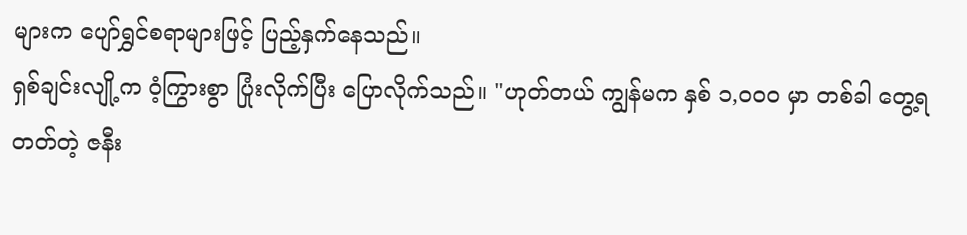များက ပျော်ရွှင်စရာများဖြင့် ပြည့်နှက်နေသည်။
ရှစ်ချင်းလျို့က ဝံ့ကြွားစွာ ပြုံးလိုက်ပြီး ပြောလိုက်သည်။ "ဟုတ်တယ် ကျွန်မက နှစ် ၁,၀၀၀ မှာ တစ်ခါ တွေ့ရတတ်တဲ့ ဇနီး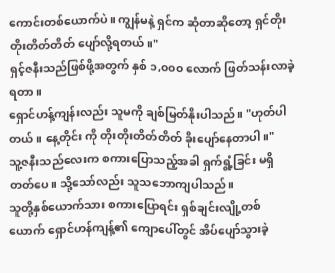ကောင်းတစ်ယောက်ပဲ။ ကျွန်မနဲ့ ရှင်က ဆုံတာဆိုတော့ ရှင်တိုးတိုးတိတ်တိတ် ပျော်လို့ရတယ်။"
ရှင့်ဇနီးသည်ဖြစ်ဖို့အတွက် နှစ် ၁,၀၀၀ လောက် ဖြတ်သန်းလာခဲ့ရတာ။
ရှောင်ဟန့်ကျန်းလည်း သူမကို ချစ်မြတ်နိုးပါသည်။ "ဟုတ်ပါတယ်။ နေ့တိုင်း ကို တိုးတိုးတိတ်တိတ် ခိုးပျော်နေတာပါ။"
သူ့ဇနီးသည်လေးက စကားပြောသည့်အခါ ရှက်ရွံ့ခြင်း မရှိတတ်ပေ။ သို့သော်လည်း သူသဘောကျပါသည်။
သူတို့နှစ်ယောက်သား စကားပြောရင်း ရှစ်ချင်းလျို့တစ်ယောက် ရှောင်ဟန်ကျန့်၏ ကျောပေါ်တွင် အိပ်ပျော်သွားခဲ့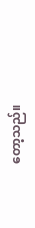တော့သည်။